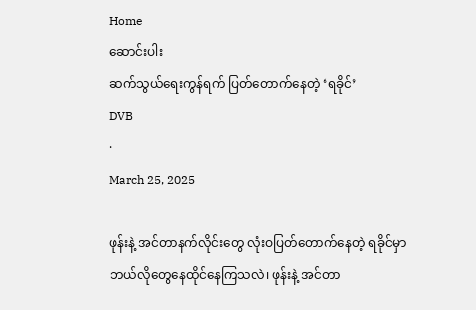Home
ဆောင်းပါး
ဆက်သွယ်ရေးကွန်ရက် ပြတ်တောက်နေတဲ့ ‘ရခိုင်’
DVB
·
March 25, 2025

ဖုန်းနဲ့ အင်တာနက်လိုင်းတွေ လုံးဝပြတ်တောက်နေတဲ့ ရခိုင်မှာ ဘယ်လိုတွေနေထိုင်နေကြသလဲ၊ ဖုန်းနဲ့ အင်တာ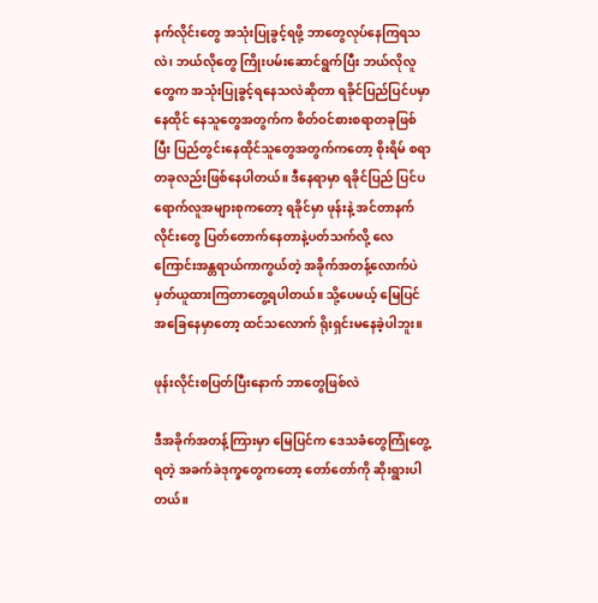နက်လိုင်းတွေ အသုံးပြုခွင့်ရဖို့ ဘာတွေလုပ်နေကြရသလဲ၊ ဘယ်လိုတွေ ကြိုးပမ်းဆောင်ရွက်ပြီး ဘယ်လိုလူတွေက အသုံးပြုခွင့်ရနေသလဲဆိုတာ ရခိုင်ပြည်ပြင်ပမှာနေထိုင် နေသူတွေအတွက်က စိတ်ဝင်စားစရာတခုဖြစ်ပြီး ပြည်တွင်းနေထိုင်သူတွေအတွက်ကတော့ စိုးရိမ် စရာတခုလည်းဖြစ်နေပါတယ်။ ဒီနေရာမှာ ရခိုင်ပြည် ပြင်ပရောက်လူအများစုကတော့ ရခိုင်မှာ ဖုန်းနဲ့ အင်တာနက်လိုင်းတွေ ပြတ်တောက်နေတာနဲ့ပတ်သက်လို့ လေကြောင်းအန္တရာယ်ကာကွယ်တဲ့ အခိုက်အတန့်လောက်ပဲ မှတ်ယူထားကြတာတွေ့ရပါတယ်။ သို့ပေမယ့် မြေပြင်အခြေနေမှာတော့ ထင်သလောက် ရိုးရှင်းမနေခဲ့ပါဘူး။

ဖုန်းလိုင်းစပြတ်ပြီးနောက် ဘာတွေဖြစ်လဲ

ဒီအခိုက်အတန့်ကြားမှာ မြေပြင်က ဒေသခံတွေကြုံတွေ့ရတဲ့ အခက်ခဲဒုက္ခတွေကတော့ တော်တော်ကို ဆိုးရွားပါတယ်။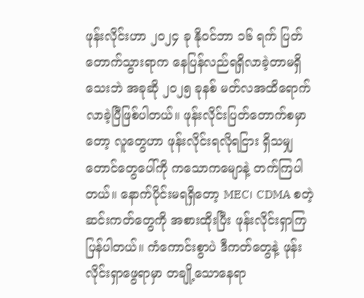ဖုန်းလိုင်းဟာ ၂၀၂၄ ခု နိုဝင်ဘာ ၁၆ ရက် ပြတ်တောက်သွားရာက နေပြန်လည်ရရှိလာခဲ့တာမရှိသေးဘဲ အခုဆို ၂၀၂၅ ခုနစ် မတ်လအထိရောက်လာခဲ့ပြီဖြစ်ပါတယ်။ ဖုန်းလိုင်းပြတ်တောက်စမှာတော့ လူတွေဟာ ဖုန်းလိုင်းရလိုရငြား ရှိသမျှ တောင်တွေပေါ်ကို ကသောကမျောနဲ့ တက်ကြပါတယ်။ နောက်ပိုင်းမရရှိတော့ MEC၊ CDMA စတဲ့ဆင်းကတ်တွေကို အစားထိုးပြီး ဖုန်းလိုင်းရှာကြပြန်ပါတယ်။ ကံကောင်းစွာပဲ ဒီကတ်တွေနဲ့ ဖုန်းလိုင်းရှာဖွေရာမှာ တချို့သောနေရာ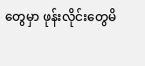တွေမှာ ဖုန်းလိုင်းတွေမိ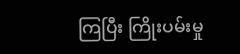ကြပြီး ကြိုးပမ်းမှု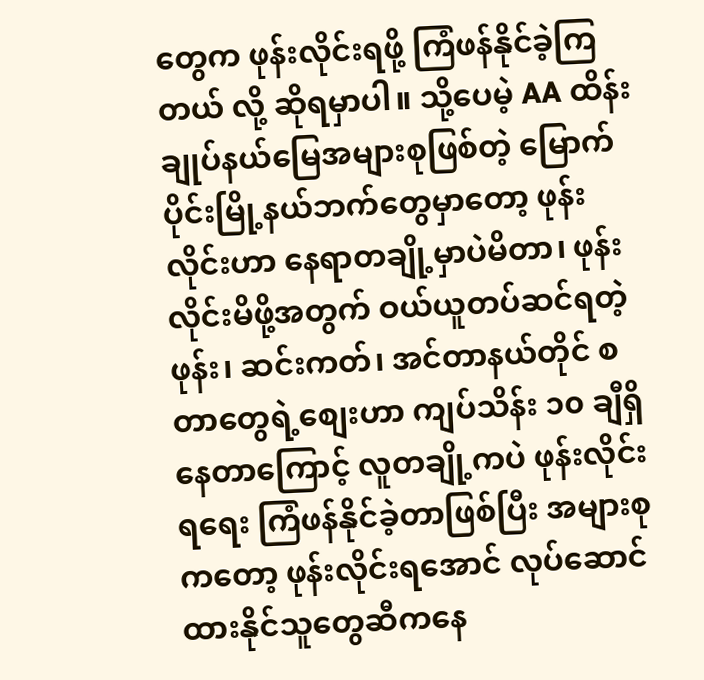တွေက ဖုန်းလိုင်းရဖို့ ကြံဖန်နိုင်ခဲ့ကြတယ် လို့ ဆိုရမှာပါ။ သို့ပေမဲ့ AA ထိန်းချုပ်နယ်မြေအများစုဖြစ်တဲ့ မြောက်ပိုင်းမြို့နယ်ဘက်တွေမှာတော့ ဖုန်းလိုင်းဟာ နေရာတချို့မှာပဲမိတာ၊ ဖုန်းလိုင်းမိဖို့အတွက် ဝယ်ယူတပ်ဆင်ရတဲ့ ဖုန်း၊ ဆင်းကတ်၊ အင်တာနယ်တိုင် စတာတွေရဲ့စျေးဟာ ကျပ်သိန်း ၁၀ ချီရှိနေတာကြောင့် လူတချို့ကပဲ ဖုန်းလိုင်း ရရေး ကြံဖန်နိုင်ခဲ့တာဖြစ်ပြီး အများစုကတော့ ဖုန်းလိုင်းရအောင် လုပ်ဆောင်ထားနိုင်သူတွေဆီကနေ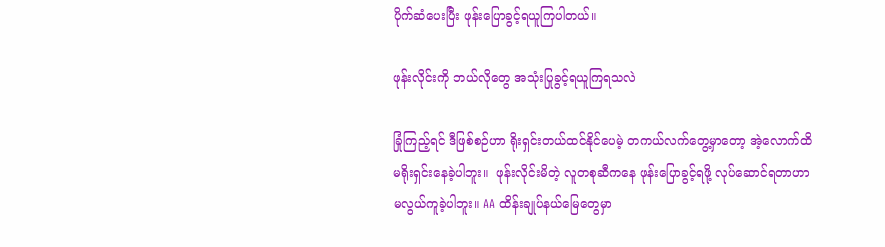ပိုက်ဆံပေးပြီး ဖုန်းပြောခွင့်ရယူကြပါတယ်။

ဖုန်းလိုင်းကို ဘယ်လိုတွေ အသုံးပြုခွင့်ရယူကြရသလဲ

ခြုံကြည့်ရင် ဒီဖြစ်စဉ်ဟာ ရိုးရှင်းတယ်ထင်နိုင်ပေမဲ့ တကယ်လက်တွေ့မှာတော့ အဲ့လောက်ထိ မရိုးရှင်းနေခဲ့ပါဘူး။  ဖုန်းလိုင်းမိတဲ့ လူတစုဆီကနေ ဖုန်းပြောခွင့်ရဖို့ လုပ်ဆောင်ရတာဟာ မလွယ်ကူခဲ့ပါဘူး။ AA ထိန်းချုပ်နယ်မြေတွေမှာ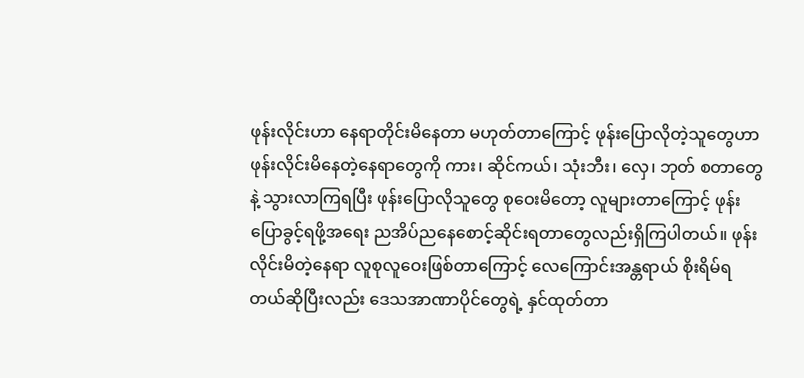ဖုန်းလိုင်းဟာ နေရာတိုင်းမိနေတာ မဟုတ်တာကြောင့် ဖုန်းပြောလိုတဲ့သူတွေဟာ ဖုန်းလိုင်းမိနေတဲ့နေရာတွေကို ကား၊ ဆိုင်ကယ်၊ သုံးဘီး၊ လှေ၊ ဘုတ် စတာတွေနဲ့ သွားလာကြရပြီး ဖုန်းပြောလိုသူတွေ စုဝေးမိတော့ လူများတာကြောင့် ဖုန်းပြောခွင့်ရဖို့အရေး ညအိပ်ညနေစောင့်ဆိုင်းရတာတွေလည်းရှိကြပါတယ်။ ဖုန်းလိုင်းမိတဲ့နေရာ လူစုလူဝေးဖြစ်တာကြောင့် လေကြောင်းအန္တရာယ် စိုးရိမ်ရတယ်ဆိုပြီးလည်း ဒေသအာဏာပိုင်တွေရဲ့ နှင်ထုတ်တာ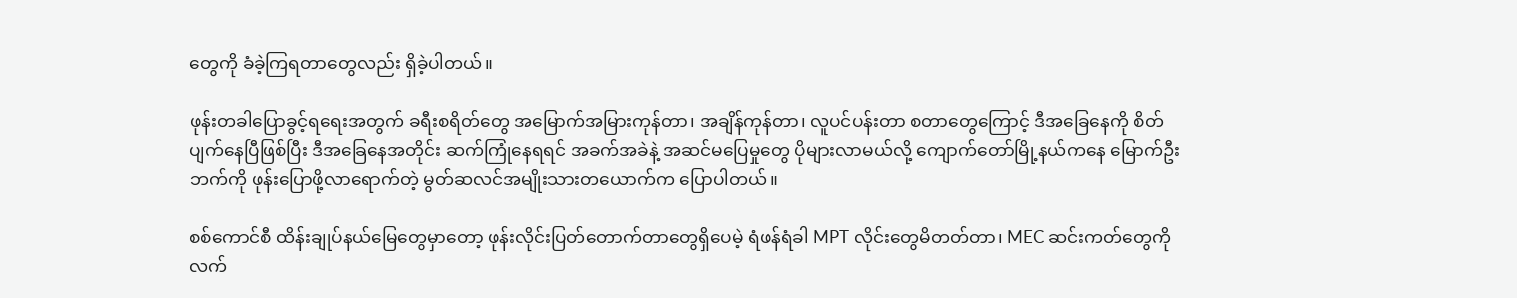တွေကို ခံခဲ့ကြရတာတွေလည်း ရှိခဲ့ပါတယ်။

ဖုန်းတခါပြောခွင့်ရရေးအတွက် ခရီးစရိတ်တွေ အမြောက်အမြားကုန်တာ၊ အချိန်ကုန်တာ၊ လူပင်ပန်းတာ စတာတွေကြောင့် ဒီအခြေနေကို စိတ်ပျက်နေပြီဖြစ်ပြီး ဒီအခြေနေအတိုင်း ဆက်ကြုံနေရရင် အခက်အခဲနဲ့ အဆင်မပြေမှုတွေ ပိုများလာမယ်လို့ ကျောက်တော်မြို့နယ်ကနေ မြောက်ဦးဘက်ကို ဖုန်းပြောဖို့လာရောက်တဲ့ မွတ်ဆလင်အမျိုးသားတယောက်က ပြောပါတယ်။

စစ်ကောင်စီ ထိန်းချုပ်နယ်မြေတွေမှာတော့ ဖုန်းလိုင်းပြတ်တောက်တာတွေရှိပေမဲ့ ရံဖန်ရံခါ MPT လိုင်းတွေမိတတ်တာ၊ MEC ဆင်းကတ်တွေကို လက်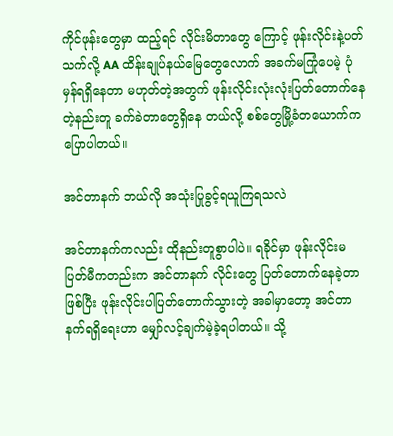ကိုင်ဖုန်းတွေမှာ ထည့်ရင် လိုင်းမိတာတွေ ကြောင့် ဖုန်းလိုင်းနဲ့ပတ်သက်လို့ AA ထိန်းချုပ်နယ်မြေတွေလောက် အခက်မကြုံပေမဲ့ ပုံမှန်ရရှိနေတာ မဟုတ်တဲ့အတွက် ဖုန်းလိုင်းလုံးလုံးပြတ်တောက်နေတဲ့နည်းတူ ခက်ခဲတာတွေရှိနေ တယ်လို့ စစ်တွေမြို့ခံတယောက်က ပြောပါတယ်။

အင်တာနက် ဘယ်လို အသုံးပြုခွင့်ရယူကြရသလဲ

အင်တာနက်ကလည်း ထိုနည်းတူစွာပါပဲ။ ရခိုင်မှာ ဖုန်းလိုင်းမပြတ်မီကတည်းက အင်တာနက် လိုင်းတွေ ပြတ်တောက်နေခဲ့တာဖြစ်ပြီး ဖုန်းလိုင်းပါပြတ်တောက်သွားတဲ့ အခါမှာတော့ အင်တာနက်ရရှိရေးဟာ မျှော်လင့်ချက်မဲ့ခဲ့ရပါတယ်။ သို့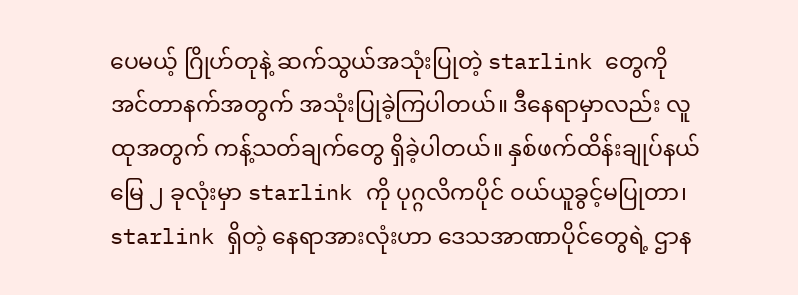ပေမယ့် ဂြိုဟ်တုနဲ့ ဆက်သွယ်အသုံးပြုတဲ့ starlink တွေကို အင်တာနက်အတွက် အသုံးပြုခဲ့ကြပါတယ်။ ဒီနေရာမှာလည်း လူထုအတွက် ကန့်သတ်ချက်တွေ ရှိခဲ့ပါတယ်။ နှစ်ဖက်ထိန်းချုပ်နယ်မြေ ၂ ခုလုံးမှာ starlink ကို ပုဂ္ဂလိကပိုင် ဝယ်ယူခွင့်မပြုတာ၊ starlink ရှိတဲ့ နေရာအားလုံးဟာ ဒေသအာဏာပိုင်တွေရဲ့ ဌာန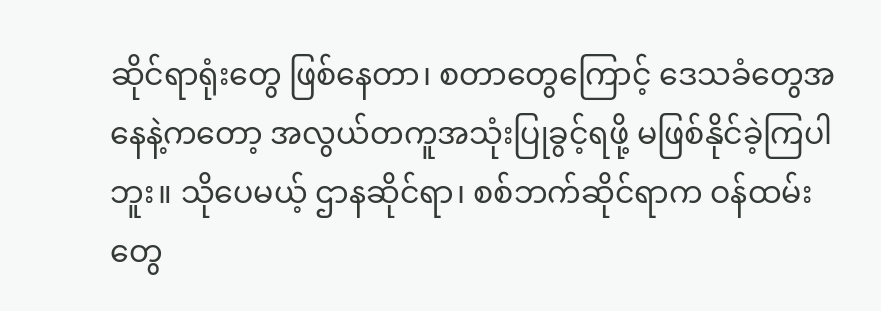ဆိုင်ရာရုံးတွေ ဖြစ်နေတာ၊ စတာတွေကြောင့် ဒေသခံတွေအနေနဲ့ကတော့ အလွယ်တကူအသုံးပြုခွင့်ရဖို့ မဖြစ်နိုင်ခဲ့ကြပါဘူး။ သိုပေမယ့် ဌာနဆိုင်ရာ၊ စစ်ဘက်ဆိုင်ရာက ဝန်ထမ်းတွေ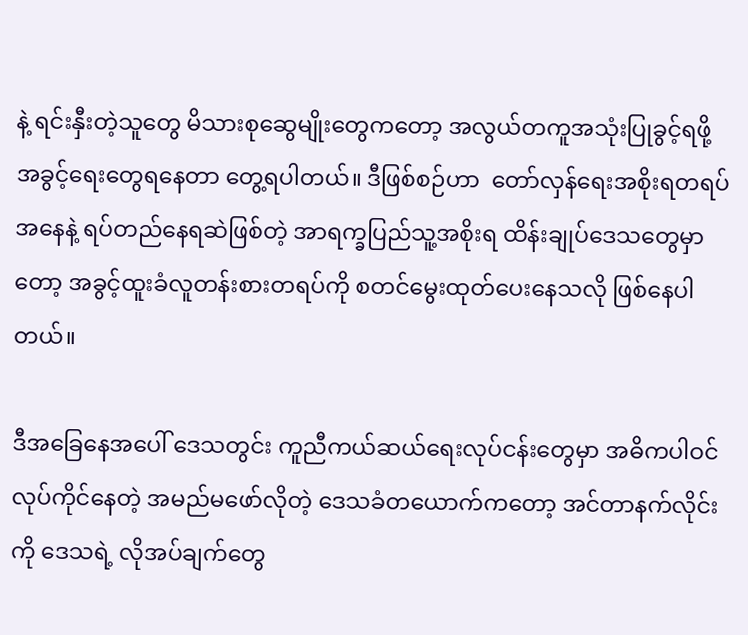နဲ့ ရင်းနှီးတဲ့သူတွေ မိသားစုဆွေမျိုးတွေကတော့ အလွယ်တကူအသုံးပြုခွင့်ရဖို့ အခွင့်ရေးတွေရနေတာ တွေ့ရပါတယ်။ ဒီဖြစ်စဉ်ဟာ  တော်လှန်ရေးအစိုးရတရပ်အနေနဲ့ ရပ်တည်နေရဆဲဖြစ်တဲ့ အာရက္ခပြည်သူ့အစိုးရ ထိန်းချုပ်ဒေသတွေမှာတော့ အခွင့်ထူးခံလူတန်းစားတရပ်ကို စတင်မွေးထုတ်ပေးနေသလို ဖြစ်နေပါတယ်။

ဒီအခြေနေအပေါ် ဒေသတွင်း ကူညီကယ်ဆယ်ရေးလုပ်ငန်းတွေမှာ အဓိကပါဝင်လုပ်ကိုင်နေတဲ့ အမည်မဖော်လိုတဲ့ ဒေသခံတယောက်ကတော့ အင်တာနက်လိုင်းကို ဒေသရဲ့ လိုအပ်ချက်တွေ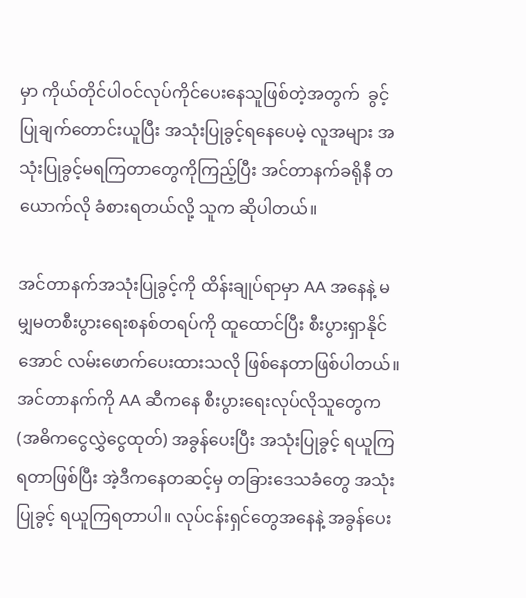မှာ ကိုယ်တိုင်ပါဝင်လုပ်ကိုင်ပေးနေသူဖြစ်တဲ့အတွက်  ခွင့်ပြုချက်တောင်းယူပြီး အသုံးပြုခွင့်ရနေပေမဲ့ လူအများ အသုံးပြုခွင့်မရကြတာတွေကိုကြည့်ပြီး အင်တာနက်ခရိုနီ တယောက်လို ခံစားရတယ်လို့ သူက ဆိုပါတယ်။

အင်တာနက်အသုံးပြုခွင့်ကို ထိန်းချုပ်ရာမှာ AA အနေနဲ့ မမျှမတစီးပွားရေးစနစ်တရပ်ကို ထူထောင်ပြီး စီးပွားရှာနိုင်အောင် လမ်းဖောက်ပေးထားသလို ဖြစ်နေတာဖြစ်ပါတယ်။ အင်တာနက်ကို AA ဆီကနေ စီးပွားရေးလုပ်လိုသူတွေက (အဓိကငွေလွှဲငွေထုတ်) အခွန်ပေးပြီး အသုံးပြုခွင့် ရယူကြရတာဖြစ်ပြီး အဲ့ဒီကနေတဆင့်မှ တခြားဒေသခံတွေ အသုံးပြုခွင့် ရယူကြရတာပါ။ လုပ်ငန်းရှင်တွေအနေနဲ့ အခွန်ပေး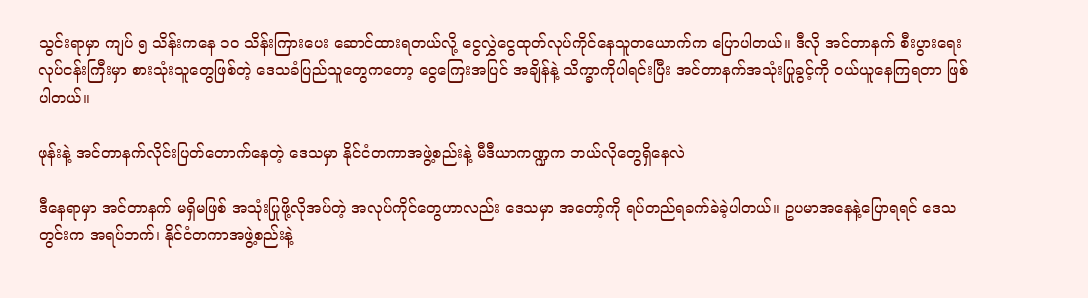သွင်းရာမှာ ကျပ် ၅ သိန်းကနေ ၁၀ သိန်းကြားပေး ဆောင်ထားရတယ်လို့ ငွေလွှဲငွေထုတ်လုပ်ကိုင်နေသူတယောက်က ပြောပါတယ်။ ဒီလို အင်တာနက် စီးပွားရေးလုပ်ငန်းကြီးမှာ စားသုံးသူတွေဖြစ်တဲ့ ဒေသခံပြည်သူတွေကတော့ ငွေကြေးအပြင် အချိန်နဲ့ သိက္ခာကိုပါရင်းပြီး အင်တာနက်အသုံးပြုခွင့်ကို ဝယ်ယူနေကြရတာ ဖြစ်ပါတယ်။

ဖုန်းနဲ့ အင်တာနက်လိုင်းပြတ်တောက်နေတဲ့ ဒေသမှာ နိုင်ငံတကာအဖွဲ့စည်းနဲ့ မီဒီယာကဏ္ဍက ဘယ်လိုတွေရှိနေလဲ

ဒီနေရာမှာ အင်တာနက် မရှိမဖြစ် အသုံးပြုဖို့လိုအပ်တဲ့ အလုပ်ကိုင်တွေဟာလည်း ဒေသမှာ အတော့်ကို ရပ်တည်ရခက်ခဲခဲ့ပါတယ်။ ဥပမာအနေနဲ့ပြောရရင် ဒေသတွင်းက အရပ်ဘက်၊ နိုင်ငံတကာအဖွဲ့စည်းနဲ့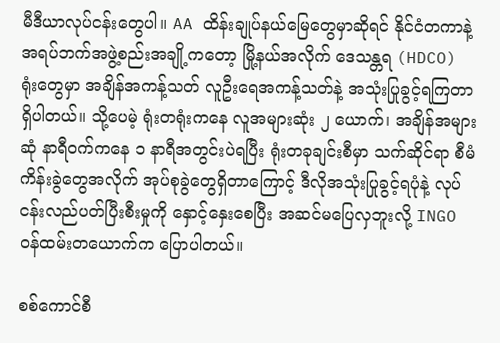မီဒီယာလုပ်ငန်းတွေပါ။ AA ထိန်းချုပ်နယ်မြေတွေမှာဆိုရင် နိုင်ငံတကာနဲ့ အရပ်ဘက်အဖွဲ့စည်းအချို့ကတော့ မြို့နယ်အလိုက် ဒေသန္တရ (HDCO) ရုံးတွေမှာ အချိန်အကန့်သတ် လူဦးရေအကန့်သတ်နဲ့ အသုံးပြုခွင့်ရကြတာရှိပါတယ်။ သို့ပေမဲ့ ရုံးတရုံးကနေ လူအများဆုံး ၂ ယောက်၊ အချိန်အများဆုံ နာရီဝက်ကနေ ၁ နာရီအတွင်းပဲရပြီး ရုံးတခုချင်းစီမှာ သက်ဆိုင်ရာ စီမံကိန်းခွဲတွေအလိုက် အုပ်စုခွဲတွေရှိတာကြောင့် ဒီလိုအသုံးပြုခွင့်ရပုံနဲ့ လုပ်ငန်းလည်ပတ်ပြီးစီးမှုကို နှောင့်နှေးစေပြီး အဆင်မပြေလှဘူးလို့ INGO ဝန်ထမ်းတယောက်က ပြောပါတယ်။

စစ်ကောင်စီ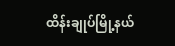ထိန်းချုပ်မြို့နယ်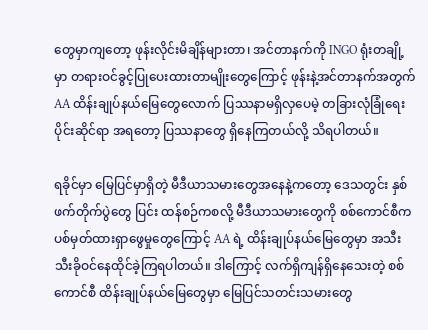တွေမှာကျတော့ ဖုန်းလိုင်းမိချိန်များတာ၊ အင်တာနက်ကို INGO ရုံးတချို့မှာ တရားဝင်ခွင့်ပြုပေးထားတာမျိုးတွေကြောင့် ဖုန်းနဲ့အင်တာနက်အတွက် AA ထိန်းချုပ်နယ်မြေတွေလောက် ပြဿနာမရှိလှပေမဲ့ တခြားလုံခြုံရေးပိုင်းဆိုင်ရာ အရတော့ ပြဿနာတွေ ရှိနေကြတယ်လို့ သိရပါတယ်။

ရခိုင်မှာ မြေပြင်မှာရှိတဲ့ မီဒီယာသမားတွေအနေနဲ့ကတော့ ဒေသတွင်း နှစ်ဖက်တိုက်ပွဲတွေ ပြင်း ထန်စဉ်ကစလို့ မီဒီယာသမားတွေကို စစ်ကောင်စီက ပစ်မှတ်ထားရှာဖွေမှုတွေကြောင့် AA ရဲ့ ထိန်းချုပ်နယ်မြေတွေမှာ အသီးသီးခိုဝင်နေထိုင်ခဲ့ကြရပါတယ်။ ဒါကြောင့် လက်ရှိကျန်ရှိနေသေးတဲ့ စစ်ကောင်စီ ထိန်းချုပ်နယ်မြေတွေမှာ မြေပြင်သတင်းသမားတွေ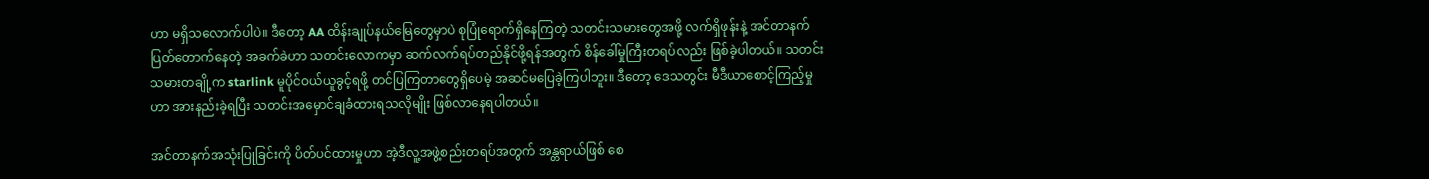ဟာ မရှိသလောက်ပါပဲ။ ဒီတော့ AA ထိန်းချုပ်နယ်မြေတွေမှာပဲ စုပြုံရောက်ရှိနေကြတဲ့ သတင်းသမားတွေအဖို့ လက်ရှိဖုန်းနဲ့ အင်တာနက်ပြတ်တောက်နေတဲ့ အခက်ခဲဟာ သတင်းလောကမှာ ဆက်လက်ရပ်တည်နိုင်ဖို့ရန်အတွက် စိန်ခေါ်မှုကြီးတရပ်လည်း ဖြစ်ခဲ့ပါတယ်။ သတင်းသမားတချို့က starlink မူပိုင်ဝယ်ယူခွင့်ရဖို့ တင်ပြကြတာတွေရှိပေမဲ့ အဆင်မပြေခဲ့ကြပါဘူး။ ဒီတော့ ဒေသတွင်း မီဒီယာစောင့်ကြည့်မှုဟာ အားနည်းခဲ့ရပြီး သတင်းအမှောင်ချခံထားရသလိုမျိုး ဖြစ်လာနေရပါတယ်။

အင်တာနက်အသုံးပြုခြင်းကို ပိတ်ပင်ထားမှုဟာ အဲ့ဒီလူ့အဖွဲ့စည်းတရပ်အတွက် အန္တရာယ်ဖြစ် စေ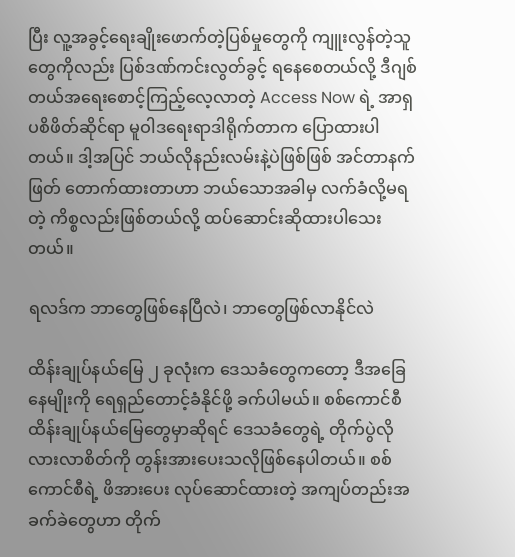ပြီး လူ့အခွင့်ရေးချိုးဖောက်တဲ့ပြစ်မှုတွေကို ကျူးလွန်တဲ့သူတွေကိုလည်း ပြစ်ဒဏ်ကင်းလွတ်ခွင့် ရနေစေတယ်လို့ ဒီဂျစ်တယ်အရေးစောင့်ကြည့်လေ့လာတဲ့ Access Now ရဲ့ အာရှပစိဖိတ်ဆိုင်ရာ မူဝါဒရေးရာဒါရိုက်တာက ပြောထားပါတယ်။ ဒါ့အပြင် ဘယ်လိုနည်းလမ်းနဲ့ပဲဖြစ်ဖြစ် အင်တာနက်ဖြတ် တောက်ထားတာဟာ ဘယ်သောအခါမှ လက်ခံလို့မရတဲ့ ကိစ္စလည်းဖြစ်တယ်လို့ ထပ်ဆောင်းဆိုထားပါသေးတယ်။

ရလဒ်က ဘာတွေဖြစ်နေပြီလဲ၊ ဘာတွေဖြစ်လာနိုင်လဲ

ထိန်းချုပ်နယ်မြေ ၂ ခုလုံးက ဒေသခံတွေကတော့ ဒီအခြေနေမျိုးကို ရေရှည်တောင့်ခံနိုင်ဖို့ ခက်ပါမယ်။ စစ်ကောင်စီ ထိန်းချုပ်နယ်မြေတွေမှာဆိုရင် ဒေသခံတွေရဲ့ တိုက်ပွဲလိုလားလာစိတ်ကို တွန်းအားပေးသလိုဖြစ်နေပါတယ်။ စစ်ကောင်စီရဲ့ ဖိအားပေး လုပ်ဆောင်ထားတဲ့ အကျပ်တည်းအခက်ခဲတွေဟာ တိုက်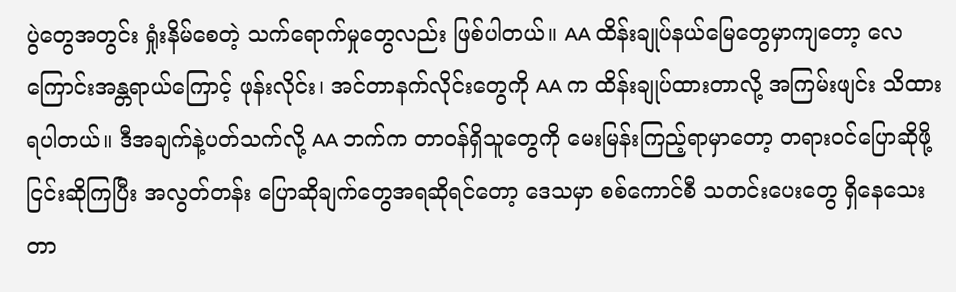ပွဲတွေအတွင်း ရှုံးနိမ်စေတဲ့ သက်ရောက်မှုတွေလည်း ဖြစ်ပါတယ်။ AA ထိန်းချုပ်နယ်မြေတွေမှာကျတော့ လေကြောင်းအန္တရာယ်ကြောင့် ဖုန်းလိုင်း၊ အင်တာနက်လိုင်းတွေကို AA က ထိန်းချုပ်ထားတာလို့ အကြမ်းဖျင်း သိထားရပါတယ်။ ဒီအချက်နဲ့ပတ်သက်လို့ AA ဘက်က တာဝန်ရှိသူတွေကို မေးမြန်းကြည့်ရာမှာတော့ တရားဝင်ပြောဆိုဖို့ ငြင်းဆိုကြပြီး အလွတ်တန်း ပြောဆိုချက်တွေအရဆိုရင်တော့ ဒေသမှာ စစ်ကောင်စီ သတင်းပေးတွေ ရှိနေသေးတာ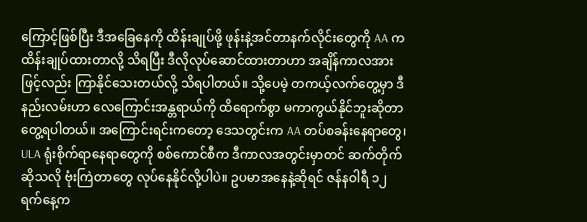ကြောင့်ဖြစ်ပြီး ဒီအခြေနေကို ထိန်းချုပ်ဖို့ ဖုန်းနဲ့အင်တာနက်လိုင်းတွေကို AA ကထိန်းချုပ်ထားတာလို့ သိရပြီး ဒီလိုလုပ်ဆောင်ထားတာဟာ အချိန်ကာလအားဖြင့်လည်း ကြာနိုင်သေးတယ်လို့ သိရပါတယ်။ သို့ပေမဲ့ တကယ့်လက်တွေ့မှာ ဒီနည်းလမ်းဟာ လေကြောင်းအန္တရာယ်ကို ထိရောက်စွာ မကာကွယ်နိုင်ဘူးဆိုတာ တွေ့ရပါတယ်။ အကြောင်းရင်းကတော့ ဒေသတွင်းက AA တပ်စခန်းနေရာတွေ၊ ULA ရုံးစိုက်ရာနေရာတွေကို စစ်ကောင်စီက ဒီကာလအတွင်းမှာတင် ဆက်တိုက်ဆိုသလို ဗုံးကြဲတာတွေ လုပ်နေနိုင်လို့ပါပဲ။ ဥပမာအနေနဲ့ဆိုရင် ဇန်နဝါရီ ၁၂ ရက်နေ့က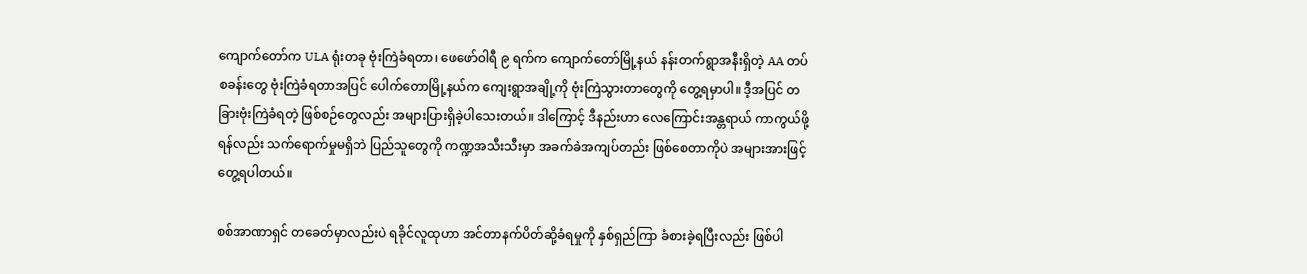ကျောက်တော်က ULA ရုံးတခု ဗုံးကြဲခံရတာ၊ ဖေဖော်ဝါရီ ၉ ရက်က ကျောက်တော်မြို့နယ် နန်းတက်ရွာအနီးရှိတဲ့ AA တပ်စခန်းတွေ ဗုံးကြဲခံရတာအပြင် ပေါက်တောမြို့နယ်က ကျေးရွာအချို့ကို ဗုံးကြဲသွားတာတွေကို တွေ့ရမှာပါ။ ဒီ့အပြင် တခြားဗုံးကြဲခံရတဲ့ ဖြစ်စဉ်တွေလည်း အများပြားရှိခဲ့ပါသေးတယ်။ ဒါကြောင့် ဒီနည်းဟာ လေကြောင်းအန္တရာယ် ကာကွယ်ဖို့ရန်လည်း သက်ရောက်မှုမရှိဘဲ ပြည်သူတွေကို ကဏ္ဍအသီးသီးမှာ အခက်ခဲအကျပ်တည်း ဖြစ်စေတာကိုပဲ အများအားဖြင့် တွေ့ရပါတယ်။

စစ်အာဏာရှင် တခေတ်မှာလည်းပဲ ရခိုင်လူထုဟာ အင်တာနက်ပိတ်ဆို့ခံရမှုကို နှစ်ရှည်ကြာ ခံစားခဲ့ရပြီးလည်း ဖြစ်ပါ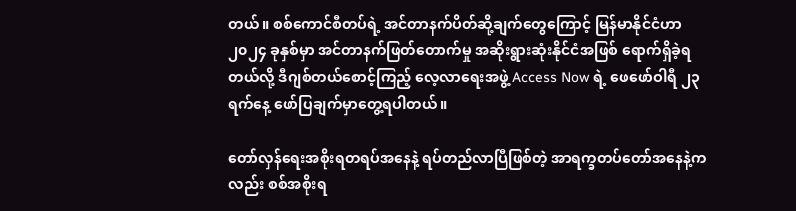တယ်။ စစ်ကောင်စီတပ်ရဲ့ အင်တာနက်ပိတ်ဆို့ချက်တွေကြောင့် မြန်မာနိုင်ငံဟာ ၂၀၂၄ ခုနှစ်မှာ အင်တာနက်ဖြတ်တောက်မှု အဆိုးရွားဆုံးနိုင်ငံအဖြစ် ရောက်ရှိခဲ့ရတယ်လို့ ဒီဂျစ်တယ်စောင့်ကြည့် လေ့လာရေးအဖွဲ့ Access Now ရဲ့ ဖေဖော်ဝါရီ ၂၃ ရက်နေ့ ဖော်ပြချက်မှာတွေ့ရပါတယ်။

တော်လှန်ရေးအစိုးရတရပ်အနေနဲ့ ရပ်တည်လာပြီဖြစ်တဲ့ အာရက္ခတပ်တော်အနေနဲ့ကလည်း စစ်အစိုးရ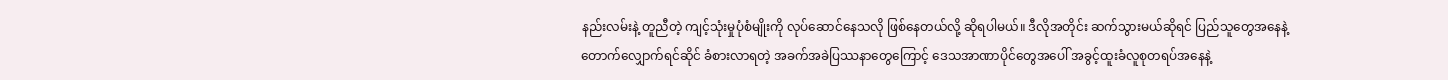နည်းလမ်းနဲ့ တူညီတဲ့ ကျင့်သုံးမှုပုံစံမျိုးကို လုပ်ဆောင်နေသလို ဖြစ်နေတယ်လို့ ဆိုရပါမယ်။ ဒီလိုအတိုင်း ဆက်သွားမယ်ဆိုရင် ပြည်သူတွေအနေနဲ့ တောက်လျှောက်ရင်ဆိုင် ခံစားလာရတဲ့ အခက်အခဲပြဿနာတွေကြောင့် ဒေသအာဏာပိုင်တွေအပေါ် အခွင့်ထူးခံလူစုတရပ်အနေနဲ့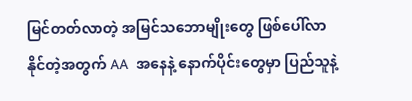မြင်တတ်လာတဲ့ အမြင်သဘောမျိုးတွေ ဖြစ်ပေါ်လာနိုင်တဲ့အတွက် AA  အနေနဲ့ နောက်ပိုင်းတွေမှာ ပြည်သူနဲ့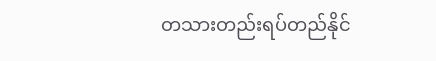တသားတည်းရပ်တည်နိုင်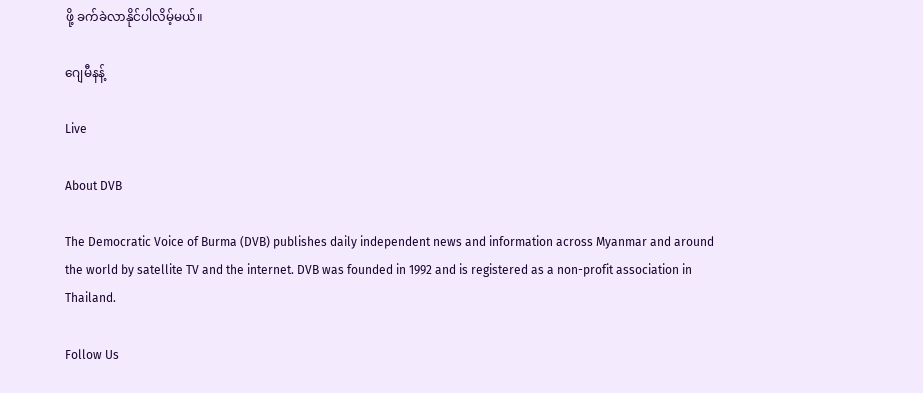ဖို့ ခက်ခဲလာနိုင်ပါလိမ့်မယ်။

ဂျေမီနန့်

Live

About DVB

The Democratic Voice of Burma (DVB) publishes daily independent news and information across Myanmar and around the world by satellite TV and the internet. DVB was founded in 1992 and is registered as a non-profit association in Thailand.

Follow Us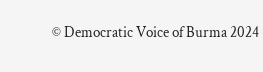© Democratic Voice of Burma 2024